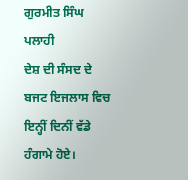ਗੁਰਮੀਤ ਸਿੰਘ ਪਲਾਹੀ
ਦੇਸ਼ ਦੀ ਸੰਸਦ ਦੇ ਬਜਟ ਇਜਲਾਸ ਵਿਚ ਇਨ੍ਹੀਂ ਦਿਨੀਂ ਵੱਡੇ ਹੰਗਾਮੇ ਹੋਏ।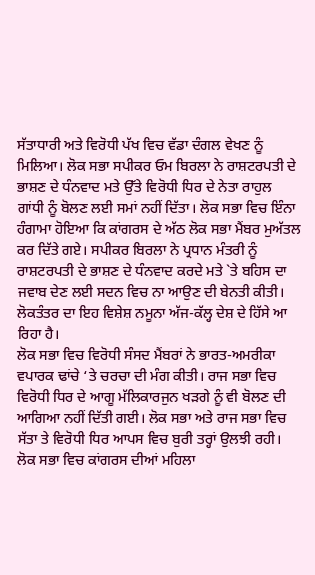ਸੱਤਾਧਾਰੀ ਅਤੇ ਵਿਰੋਧੀ ਪੱਖ ਵਿਚ ਵੱਡਾ ਦੰਗਲ ਵੇਖਣ ਨੂੰ ਮਿਲਿਆ। ਲੋਕ ਸਭਾ ਸਪੀਕਰ ਓਮ ਬਿਰਲਾ ਨੇ ਰਾਸ਼ਟਰਪਤੀ ਦੇ ਭਾਸ਼ਣ ਦੇ ਧੰਨਵਾਦ ਮਤੇ ਉੱਤੇ ਵਿਰੋਧੀ ਧਿਰ ਦੇ ਨੇਤਾ ਰਾਹੁਲ ਗਾਂਧੀ ਨੂੰ ਬੋਲਣ ਲਈ ਸਮਾਂ ਨਹੀਂ ਦਿੱਤਾ। ਲੋਕ ਸਭਾ ਵਿਚ ਇੰਨਾ ਹੰਗਾਮਾ ਹੋਇਆ ਕਿ ਕਾਂਗਰਸ ਦੇ ਅੱਠ ਲੋਕ ਸਭਾ ਮੈਂਬਰ ਮੁਅੱਤਲ ਕਰ ਦਿੱਤੇ ਗਏ। ਸਪੀਕਰ ਬਿਰਲਾ ਨੇ ਪ੍ਰਧਾਨ ਮੰਤਰੀ ਨੂੰ ਰਾਸ਼ਟਰਪਤੀ ਦੇ ਭਾਸ਼ਣ ਦੇ ਧੰਨਵਾਦ ਕਰਦੇ ਮਤੇ `ਤੇ ਬਹਿਸ ਦਾ ਜਵਾਬ ਦੇਣ ਲਈ ਸਦਨ ਵਿਚ ਨਾ ਆਉਣ ਦੀ ਬੇਨਤੀ ਕੀਤੀ। ਲੋਕਤੰਤਰ ਦਾ ਇਹ ਵਿਸ਼ੇਸ਼ ਨਮੂਨਾ ਅੱਜ-ਕੱਲ੍ਹ ਦੇਸ਼ ਦੇ ਹਿੱਸੇ ਆ ਰਿਹਾ ਹੈ।
ਲੋਕ ਸਭਾ ਵਿਚ ਵਿਰੋਧੀ ਸੰਸਦ ਮੈਂਬਰਾਂ ਨੇ ਭਾਰਤ-ਅਮਰੀਕਾ ਵਪਾਰਕ ਢਾਂਚੇ ‘ਤੇ ਚਰਚਾ ਦੀ ਮੰਗ ਕੀਤੀ। ਰਾਜ ਸਭਾ ਵਿਚ ਵਿਰੋਧੀ ਧਿਰ ਦੇ ਆਗੂ ਮੱਲਿਕਾਰਜੁਨ ਖੜਗੇ ਨੂੰ ਵੀ ਬੋਲਣ ਦੀ ਆਗਿਆ ਨਹੀਂ ਦਿੱਤੀ ਗਈ। ਲੋਕ ਸਭਾ ਅਤੇ ਰਾਜ ਸਭਾ ਵਿਚ ਸੱਤਾ ਤੇ ਵਿਰੋਧੀ ਧਿਰ ਆਪਸ ਵਿਚ ਬੁਰੀ ਤਰ੍ਹਾਂ ਉਲਝੀ ਰਹੀ। ਲੋਕ ਸਭਾ ਵਿਚ ਕਾਂਗਰਸ ਦੀਆਂ ਮਹਿਲਾ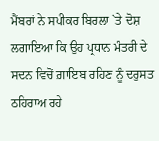ਮੈਂਬਰਾਂ ਨੇ ਸਪੀਕਰ ਬਿਰਲਾ `ਤੇ ਦੋਸ਼ ਲਗਾਇਆ ਕਿ ਉਹ ਪ੍ਰਧਾਨ ਮੰਤਰੀ ਦੇ ਸਦਨ ਵਿਚੋਂ ਗ਼ਾਇਬ ਰਹਿਣ ਨੂੰ ਦਰੁਸਤ ਠਹਿਰਾਅ ਰਹੇ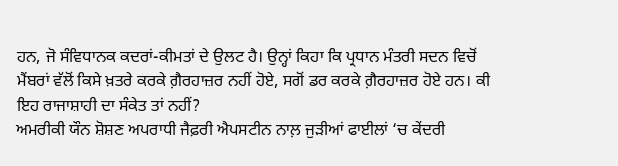ਹਨ, ਜੋ ਸੰਵਿਧਾਨਕ ਕਦਰਾਂ-ਕੀਮਤਾਂ ਦੇ ਉਲਟ ਹੈ। ਉਨ੍ਹਾਂ ਕਿਹਾ ਕਿ ਪ੍ਰਧਾਨ ਮੰਤਰੀ ਸਦਨ ਵਿਚੋਂ ਮੈਂਬਰਾਂ ਵੱਲੋਂ ਕਿਸੇ ਖ਼ਤਰੇ ਕਰਕੇ ਗ਼ੈਰਹਾਜ਼ਰ ਨਹੀਂ ਹੋਏ, ਸਗੋਂ ਡਰ ਕਰਕੇ ਗ਼ੈਰਹਾਜ਼ਰ ਹੋਏ ਹਨ। ਕੀ ਇਹ ਰਾਜਾਸ਼ਾਹੀ ਦਾ ਸੰਕੇਤ ਤਾਂ ਨਹੀਂ?
ਅਮਰੀਕੀ ਯੌਨ ਸ਼ੋਸ਼ਣ ਅਪਰਾਧੀ ਜੈਫ਼ਰੀ ਐਪਸਟੀਨ ਨਾਲ਼ ਜੁੜੀਆਂ ਫਾਈਲਾਂ ‘ਚ ਕੇਂਦਰੀ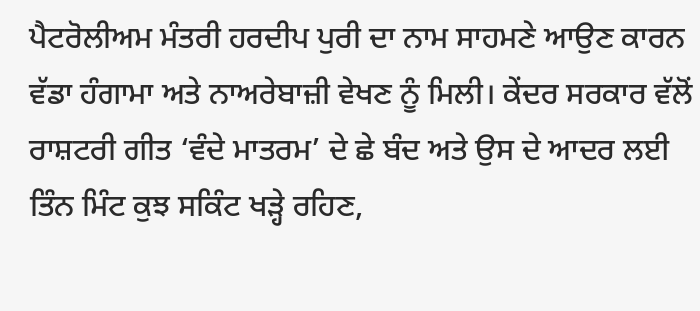ਪੈਟਰੋਲੀਅਮ ਮੰਤਰੀ ਹਰਦੀਪ ਪੁਰੀ ਦਾ ਨਾਮ ਸਾਹਮਣੇ ਆਉਣ ਕਾਰਨ ਵੱਡਾ ਹੰਗਾਮਾ ਅਤੇ ਨਾਅਰੇਬਾਜ਼ੀ ਵੇਖਣ ਨੂੰ ਮਿਲੀ। ਕੇਂਦਰ ਸਰਕਾਰ ਵੱਲੋਂ ਰਾਸ਼ਟਰੀ ਗੀਤ ‘ਵੰਦੇ ਮਾਤਰਮ’ ਦੇ ਛੇ ਬੰਦ ਅਤੇ ਉਸ ਦੇ ਆਦਰ ਲਈ ਤਿੰਨ ਮਿੰਟ ਕੁਝ ਸਕਿੰਟ ਖੜ੍ਹੇ ਰਹਿਣ,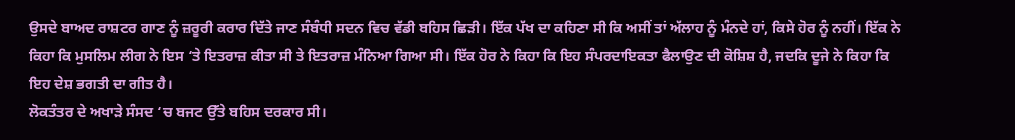ਉਸਦੇ ਬਾਅਦ ਰਾਸ਼ਟਰ ਗਾਣ ਨੂੰ ਜ਼ਰੂਰੀ ਕਰਾਰ ਦਿੱਤੇ ਜਾਣ ਸੰਬੰਧੀ ਸਦਨ ਵਿਚ ਵੱਡੀ ਬਹਿਸ ਛਿੜੀ। ਇੱਕ ਪੱਖ ਦਾ ਕਹਿਣਾ ਸੀ ਕਿ ਅਸੀਂ ਤਾਂ ਅੱਲਾਹ ਨੂੰ ਮੰਨਦੇ ਹਾਂ, ਕਿਸੇ ਹੋਰ ਨੂੰ ਨਹੀਂ। ਇੱਕ ਨੇ ਕਿਹਾ ਕਿ ਮੁਸਲਿਮ ਲੀਗ ਨੇ ਇਸ ‘ਤੇ ਇਤਰਾਜ਼ ਕੀਤਾ ਸੀ ਤੇ ਇਤਰਾਜ਼ ਮੰਨਿਆ ਗਿਆ ਸੀ। ਇੱਕ ਹੋਰ ਨੇ ਕਿਹਾ ਕਿ ਇਹ ਸੰਪਰਦਾਇਕਤਾ ਫੈਲਾਉਣ ਦੀ ਕੋਸ਼ਿਸ਼ ਹੈ, ਜਦਕਿ ਦੂਜੇ ਨੇ ਕਿਹਾ ਕਿ ਇਹ ਦੇਸ਼ ਭਗਤੀ ਦਾ ਗੀਤ ਹੈ।
ਲੋਕਤੰਤਰ ਦੇ ਅਖਾੜੇ ਸੰਸਦ ‘ਚ ਬਜਟ ਉੱਤੇ ਬਹਿਸ ਦਰਕਾਰ ਸੀ।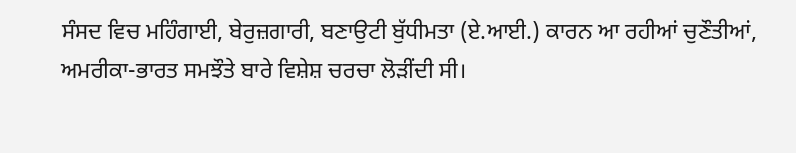ਸੰਸਦ ਵਿਚ ਮਹਿੰਗਾਈ, ਬੇਰੁਜ਼ਗਾਰੀ, ਬਣਾਉਟੀ ਬੁੱਧੀਮਤਾ (ਏ.ਆਈ.) ਕਾਰਨ ਆ ਰਹੀਆਂ ਚੁਣੌਤੀਆਂ, ਅਮਰੀਕਾ-ਭਾਰਤ ਸਮਝੌਤੇ ਬਾਰੇ ਵਿਸ਼ੇਸ਼ ਚਰਚਾ ਲੋੜੀਂਦੀ ਸੀ।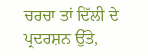ਚਰਚਾ ਤਾਂ ਦਿੱਲੀ ਦੇ ਪ੍ਰਦਰਸ਼ਨ ਉੱਤੇ,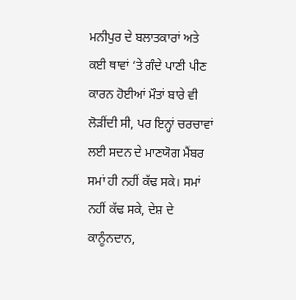ਮਨੀਪੁਰ ਦੇ ਬਲਾਤਕਾਰਾਂ ਅਤੇ ਕਈ ਥਾਵਾਂ ‘ਤੇ ਗੰਦੇ ਪਾਣੀ ਪੀਣ ਕਾਰਨ ਹੋਈਆਂ ਮੌਤਾਂ ਬਾਰੇ ਵੀ ਲੋੜੀਂਦੀ ਸੀ, ਪਰ ਇਨ੍ਹਾਂ ਚਰਚਾਵਾਂ ਲਈ ਸਦਨ ਦੇ ਮਾਣਯੋਗ ਮੈਂਬਰ ਸਮਾਂ ਹੀ ਨਹੀਂ ਕੱਢ ਸਕੇ। ਸਮਾਂ ਨਹੀਂ ਕੱਢ ਸਕੇ, ਦੇਸ਼ ਦੇ ਕਾਨੂੰਨਦਾਨ,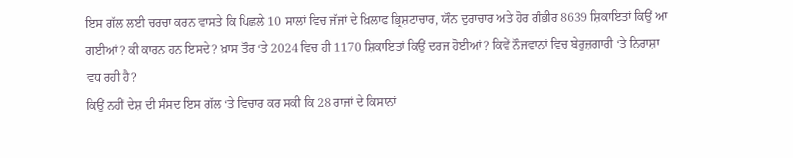ਇਸ ਗੱਲ ਲਈ ਚਰਚਾ ਕਰਨ ਵਾਸਤੇ ਕਿ ਪਿਛਲੇ 10 ਸਾਲਾਂ ਵਿਚ ਜੱਜਾਂ ਦੇ ਖ਼ਿਲਾਫ ਭ੍ਰਿਸ਼ਟਾਚਾਰ, ਯੌਨ ਦੁਰਾਚਾਰ ਅਤੇ ਹੋਰ ਗੰਭੀਰ 8639 ਸ਼ਿਕਾਇਤਾਂ ਕਿਉਂ ਆ ਗਈਆਂ? ਕੀ ਕਾਰਨ ਹਨ ਇਸਦੇ? ਖ਼ਾਸ ਤੌਰ ‘ਤੇ 2024 ਵਿਚ ਹੀ 1170 ਸ਼ਿਕਾਇਤਾਂ ਕਿਉਂ ਦਰਜ ਹੋਈਆਂ? ਕਿਵੇਂ ਨੌਜਵਾਨਾਂ ਵਿਚ ਬੇਰੁਜ਼ਗਾਰੀ ‘ਤੇ ਨਿਰਾਸ਼ਾ ਵਧ ਰਹੀ ਹੈ?
ਕਿਉਂ ਨਹੀਂ ਦੇਸ਼ ਦੀ ਸੰਸਦ ਇਸ ਗੱਲ ‘ਤੇ ਵਿਚਾਰ ਕਰ ਸਕੀ ਕਿ 28 ਰਾਜਾਂ ਦੇ ਕਿਸਾਨਾਂ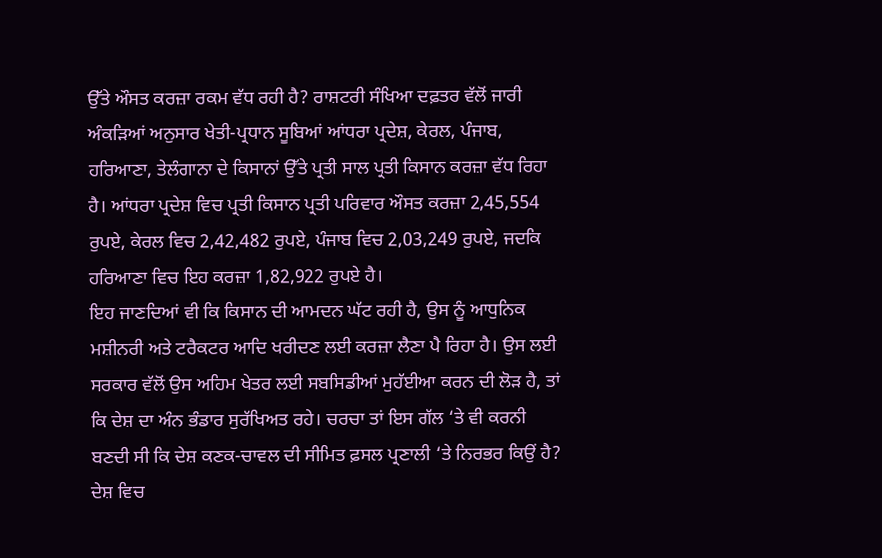ਉੱਤੇ ਔਸਤ ਕਰਜ਼ਾ ਰਕਮ ਵੱਧ ਰਹੀ ਹੈ? ਰਾਸ਼ਟਰੀ ਸੰਖਿਆ ਦਫ਼ਤਰ ਵੱਲੋਂ ਜਾਰੀ ਅੰਕੜਿਆਂ ਅਨੁਸਾਰ ਖੇਤੀ-ਪ੍ਰਧਾਨ ਸੂਬਿਆਂ ਆਂਧਰਾ ਪ੍ਰਦੇਸ਼, ਕੇਰਲ, ਪੰਜਾਬ, ਹਰਿਆਣਾ, ਤੇਲੰਗਾਨਾ ਦੇ ਕਿਸਾਨਾਂ ਉੱਤੇ ਪ੍ਰਤੀ ਸਾਲ ਪ੍ਰਤੀ ਕਿਸਾਨ ਕਰਜ਼ਾ ਵੱਧ ਰਿਹਾ ਹੈ। ਆਂਧਰਾ ਪ੍ਰਦੇਸ਼ ਵਿਚ ਪ੍ਰਤੀ ਕਿਸਾਨ ਪ੍ਰਤੀ ਪਰਿਵਾਰ ਔਸਤ ਕਰਜ਼ਾ 2,45,554 ਰੁਪਏ, ਕੇਰਲ ਵਿਚ 2,42,482 ਰੁਪਏ, ਪੰਜਾਬ ਵਿਚ 2,03,249 ਰੁਪਏ, ਜਦਕਿ ਹਰਿਆਣਾ ਵਿਚ ਇਹ ਕਰਜ਼ਾ 1,82,922 ਰੁਪਏ ਹੈ।
ਇਹ ਜਾਣਦਿਆਂ ਵੀ ਕਿ ਕਿਸਾਨ ਦੀ ਆਮਦਨ ਘੱਟ ਰਹੀ ਹੈ, ਉਸ ਨੂੰ ਆਧੁਨਿਕ ਮਸ਼ੀਨਰੀ ਅਤੇ ਟਰੈਕਟਰ ਆਦਿ ਖਰੀਦਣ ਲਈ ਕਰਜ਼ਾ ਲੈਣਾ ਪੈ ਰਿਹਾ ਹੈ। ਉਸ ਲਈ ਸਰਕਾਰ ਵੱਲੋਂ ਉਸ ਅਹਿਮ ਖੇਤਰ ਲਈ ਸਬਸਿਡੀਆਂ ਮੁਹੱਈਆ ਕਰਨ ਦੀ ਲੋੜ ਹੈ, ਤਾਂ ਕਿ ਦੇਸ਼ ਦਾ ਅੰਨ ਭੰਡਾਰ ਸੁਰੱਖਿਅਤ ਰਹੇ। ਚਰਚਾ ਤਾਂ ਇਸ ਗੱਲ ‘ਤੇ ਵੀ ਕਰਨੀ ਬਣਦੀ ਸੀ ਕਿ ਦੇਸ਼ ਕਣਕ-ਚਾਵਲ ਦੀ ਸੀਮਿਤ ਫ਼ਸਲ ਪ੍ਰਣਾਲੀ ‘ਤੇ ਨਿਰਭਰ ਕਿਉਂ ਹੈ? ਦੇਸ਼ ਵਿਚ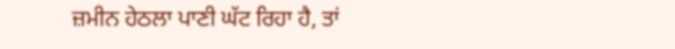ਜ਼ਮੀਨ ਹੇਠਲਾ ਪਾਣੀ ਘੱਟ ਰਿਹਾ ਹੈ, ਤਾਂ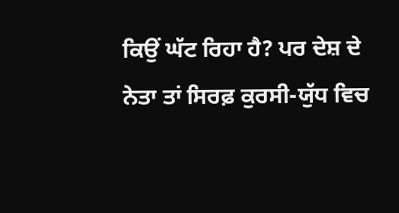ਕਿਉਂ ਘੱਟ ਰਿਹਾ ਹੈ? ਪਰ ਦੇਸ਼ ਦੇ ਨੇਤਾ ਤਾਂ ਸਿਰਫ਼ ਕੁਰਸੀ-ਯੁੱਧ ਵਿਚ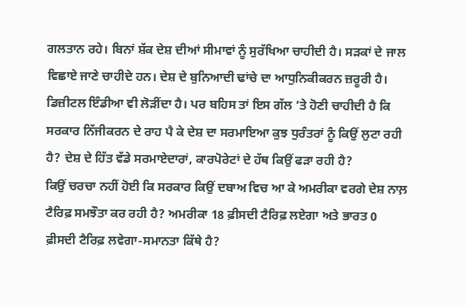ਗਲਤਾਨ ਰਹੇ। ਬਿਨਾਂ ਸ਼ੱਕ ਦੇਸ਼ ਦੀਆਂ ਸੀਮਾਵਾਂ ਨੂੰ ਸੁਰੱਖਿਆ ਚਾਹੀਦੀ ਹੈ। ਸੜਕਾਂ ਦੇ ਜਾਲ ਵਿਛਾਏ ਜਾਣੇ ਚਾਹੀਦੇ ਹਨ। ਦੇਸ਼ ਦੇ ਬੁਨਿਆਦੀ ਢਾਂਚੇ ਦਾ ਆਧੁਨਿਕੀਕਰਨ ਜ਼ਰੂਰੀ ਹੈ। ਡਿਜ਼ੀਟਲ ਇੰਡੀਆ ਵੀ ਲੋੜੀਂਦਾ ਹੈ। ਪਰ ਬਹਿਸ ਤਾਂ ਇਸ ਗੱਲ ‘ਤੇ ਹੋਣੀ ਚਾਹੀਦੀ ਹੈ ਕਿ ਸਰਕਾਰ ਨਿੱਜੀਕਰਨ ਦੇ ਰਾਹ ਪੈ ਕੇ ਦੇਸ਼ ਦਾ ਸਰਮਾਇਆ ਕੁਝ ਧੁਰੰਤਰਾਂ ਨੂੰ ਕਿਉਂ ਲੁਟਾ ਰਹੀ ਹੈ? ਦੇਸ਼ ਦੇ ਹਿੱਤ ਵੱਡੇ ਸਰਮਾਏਦਾਰਾਂ, ਕਾਰਪੋਰੇਟਾਂ ਦੇ ਹੱਥ ਕਿਉਂ ਫੜਾ ਰਹੀ ਹੈ?
ਕਿਉਂ ਚਰਚਾ ਨਹੀਂ ਹੋਈ ਕਿ ਸਰਕਾਰ ਕਿਉਂ ਦਬਾਅ ਵਿਚ ਆ ਕੇ ਅਮਰੀਕਾ ਵਰਗੇ ਦੇਸ਼ ਨਾਲ਼ ਟੈਰਿਫ਼ ਸਮਝੌਤਾ ਕਰ ਰਹੀ ਹੈ? ਅਮਰੀਕਾ 18 ਫ਼ੀਸਦੀ ਟੈਰਿਫ਼ ਲਏਗਾ ਅਤੇ ਭਾਰਤ 0 ਫ਼ੀਸਦੀ ਟੈਰਿਫ਼ ਲਵੇਗਾ-ਸਮਾਨਤਾ ਕਿੱਥੇ ਹੈ?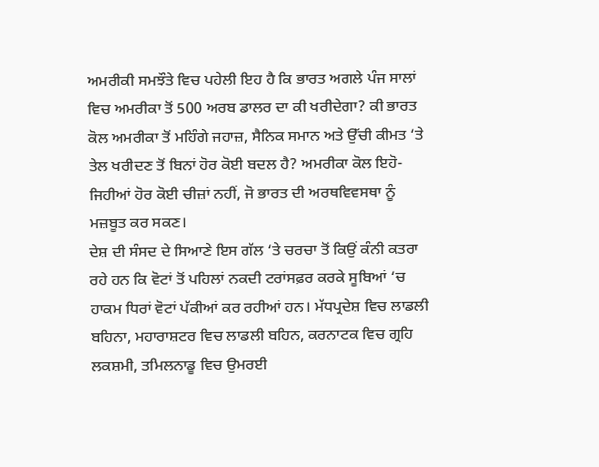ਅਮਰੀਕੀ ਸਮਝੌਤੇ ਵਿਚ ਪਹੇਲੀ ਇਹ ਹੈ ਕਿ ਭਾਰਤ ਅਗਲੇ ਪੰਜ ਸਾਲਾਂ ਵਿਚ ਅਮਰੀਕਾ ਤੋਂ 500 ਅਰਬ ਡਾਲਰ ਦਾ ਕੀ ਖਰੀਦੇਗਾ? ਕੀ ਭਾਰਤ ਕੋਲ ਅਮਰੀਕਾ ਤੋਂ ਮਹਿੰਗੇ ਜਹਾਜ਼, ਸੈਨਿਕ ਸਮਾਨ ਅਤੇ ਉੱਚੀ ਕੀਮਤ ‘ਤੇ ਤੇਲ ਖਰੀਦਣ ਤੋਂ ਬਿਨਾਂ ਹੋਰ ਕੋਈ ਬਦਲ ਹੈ? ਅਮਰੀਕਾ ਕੋਲ ਇਹੋ-ਜਿਹੀਆਂ ਹੋਰ ਕੋਈ ਚੀਜ਼ਾਂ ਨਹੀਂ, ਜੋ ਭਾਰਤ ਦੀ ਅਰਥਵਿਵਸਥਾ ਨੂੰ ਮਜ਼ਬੂਤ ਕਰ ਸਕਣ।
ਦੇਸ਼ ਦੀ ਸੰਸਦ ਦੇ ਸਿਆਣੇ ਇਸ ਗੱਲ ‘ਤੇ ਚਰਚਾ ਤੋਂ ਕਿਉਂ ਕੰਨੀ ਕਤਰਾ ਰਹੇ ਹਨ ਕਿ ਵੋਟਾਂ ਤੋਂ ਪਹਿਲਾਂ ਨਕਦੀ ਟਰਾਂਸਫ਼ਰ ਕਰਕੇ ਸੂਬਿਆਂ ‘ਚ ਹਾਕਮ ਧਿਰਾਂ ਵੋਟਾਂ ਪੱਕੀਆਂ ਕਰ ਰਹੀਆਂ ਹਨ। ਮੱਧਪ੍ਰਦੇਸ਼ ਵਿਚ ਲਾਡਲੀ ਬਹਿਨਾ, ਮਹਾਰਾਸ਼ਟਰ ਵਿਚ ਲਾਡਲੀ ਬਹਿਨ, ਕਰਨਾਟਕ ਵਿਚ ਗ੍ਰਹਿ ਲਕਸ਼ਮੀ, ਤਮਿਲਨਾਡੂ ਵਿਚ ਉਮਰਈ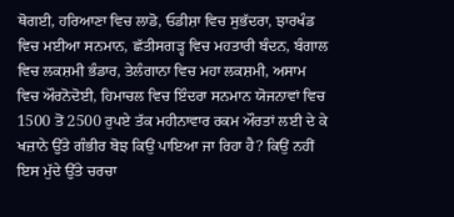ਥੋਗਈ, ਹਰਿਆਣਾ ਵਿਚ ਲਾਡੋ, ਓਡੀਸ਼ਾ ਵਿਚ ਸੁਭੱਦਰਾ, ਝਾਰਖੰਡ ਵਿਚ ਮਈਆ ਸਨਮਾਨ, ਛੱਤੀਸਗੜ੍ਹ ਵਿਚ ਮਹਤਾਰੀ ਬੰਦਨ, ਬੰਗਾਲ ਵਿਚ ਲਕਸ਼ਮੀ ਭੰਡਾਰ, ਤੇਲੰਗਾਨਾ ਵਿਚ ਮਹਾ ਲਕਸ਼ਮੀ, ਅਸਾਮ ਵਿਚ ਔਰਨੋਦੋਈ, ਹਿਮਾਚਲ ਵਿਚ ਇੰਦਰਾ ਸਨਮਾਨ ਯੋਜਨਾਵਾਂ ਵਿਚ 1500 ਤੋਂ 2500 ਰੁਪਏ ਤੱਕ ਮਹੀਨਾਵਾਰ ਰਕਮ ਔਰਤਾਂ ਲਈ ਦੇ ਕੇ ਖਜ਼ਾਨੇ ਉੱਤੇ ਗੰਭੀਰ ਬੋਝ ਕਿਉਂ ਪਾਇਆ ਜਾ ਰਿਹਾ ਹੈ? ਕਿਉਂ ਨਹੀਂ ਇਸ ਮੁੱਦੇ ਉੱਤੇ ਚਰਚਾ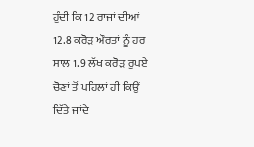ਹੁੰਦੀ ਕਿ 12 ਰਾਜਾਂ ਦੀਆਂ 12.8 ਕਰੋੜ ਔਰਤਾਂ ਨੂੰ ਹਰ ਸਾਲ 1.9 ਲੱਖ ਕਰੋੜ ਰੁਪਏ ਚੋਣਾਂ ਤੋਂ ਪਹਿਲਾਂ ਹੀ ਕਿਉਂ ਦਿੱਤੇ ਜਾਂਦੇ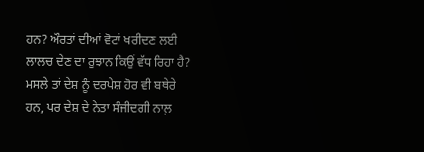ਹਨ? ਔਰਤਾਂ ਦੀਆਂ ਵੋਟਾਂ ਖਰੀਦਣ ਲਈ ਲਾਲਚ ਦੇਣ ਦਾ ਰੁਝਾਨ ਕਿਉਂ ਵੱਧ ਰਿਹਾ ਹੈ?
ਮਸਲੇ ਤਾਂ ਦੇਸ਼ ਨੂੰ ਦਰਪੇਸ਼ ਹੋਰ ਵੀ ਬਥੇਰੇ ਹਨ, ਪਰ ਦੇਸ਼ ਦੇ ਨੇਤਾ ਸੰਜੀਦਗੀ ਨਾਲ਼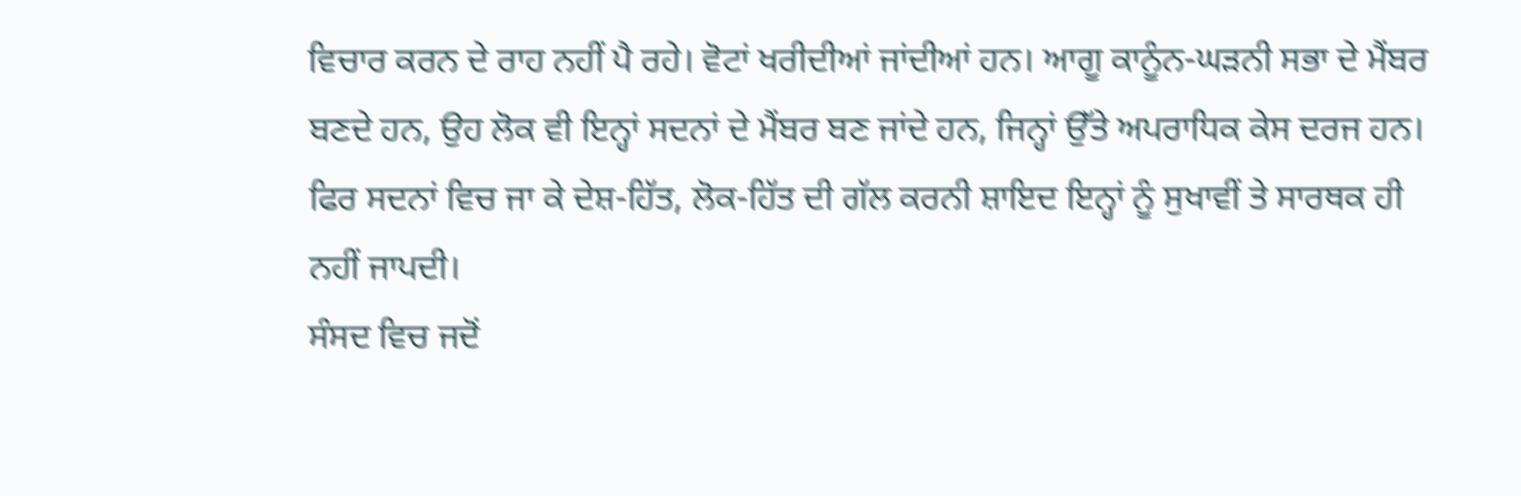ਵਿਚਾਰ ਕਰਨ ਦੇ ਰਾਹ ਨਹੀਂ ਪੈ ਰਹੇ। ਵੋਟਾਂ ਖਰੀਦੀਆਂ ਜਾਂਦੀਆਂ ਹਨ। ਆਗੂ ਕਾਨੂੰਨ-ਘੜਨੀ ਸਭਾ ਦੇ ਮੈਂਬਰ ਬਣਦੇ ਹਨ, ਉਹ ਲੋਕ ਵੀ ਇਨ੍ਹਾਂ ਸਦਨਾਂ ਦੇ ਮੈਂਬਰ ਬਣ ਜਾਂਦੇ ਹਨ, ਜਿਨ੍ਹਾਂ ਉੱਤੇ ਅਪਰਾਧਿਕ ਕੇਸ ਦਰਜ ਹਨ। ਫਿਰ ਸਦਨਾਂ ਵਿਚ ਜਾ ਕੇ ਦੇਸ਼-ਹਿੱਤ, ਲੋਕ-ਹਿੱਤ ਦੀ ਗੱਲ ਕਰਨੀ ਸ਼ਾਇਦ ਇਨ੍ਹਾਂ ਨੂੰ ਸੁਖਾਵੀਂ ਤੇ ਸਾਰਥਕ ਹੀ ਨਹੀਂ ਜਾਪਦੀ।
ਸੰਸਦ ਵਿਚ ਜਦੋਂ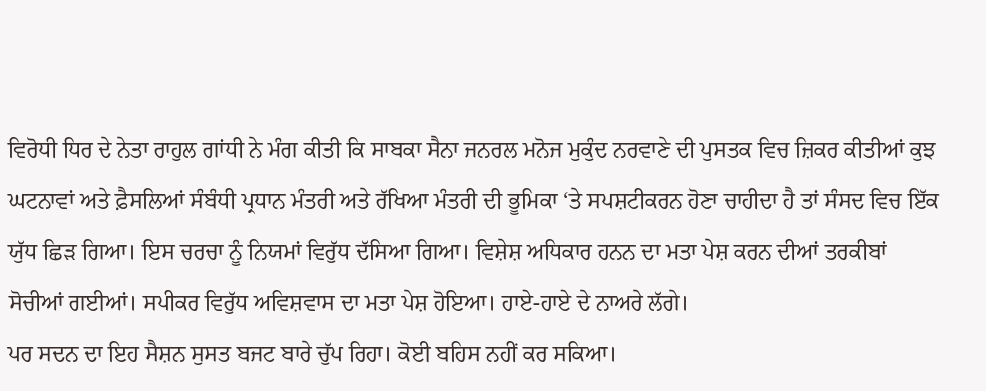ਵਿਰੋਧੀ ਧਿਰ ਦੇ ਨੇਤਾ ਰਾਹੁਲ ਗਾਂਧੀ ਨੇ ਮੰਗ ਕੀਤੀ ਕਿ ਸਾਬਕਾ ਸੈਨਾ ਜਨਰਲ ਮਨੋਜ ਮੁਕੁੰਦ ਨਰਵਾਣੇ ਦੀ ਪੁਸਤਕ ਵਿਚ ਜ਼ਿਕਰ ਕੀਤੀਆਂ ਕੁਝ ਘਟਨਾਵਾਂ ਅਤੇ ਫ਼ੈਸਲਿਆਂ ਸੰਬੰਧੀ ਪ੍ਰਧਾਨ ਮੰਤਰੀ ਅਤੇ ਰੱਖਿਆ ਮੰਤਰੀ ਦੀ ਭੂਮਿਕਾ ‘ਤੇ ਸਪਸ਼ਟੀਕਰਨ ਹੋਣਾ ਚਾਹੀਦਾ ਹੈ ਤਾਂ ਸੰਸਦ ਵਿਚ ਇੱਕ ਯੁੱਧ ਛਿੜ ਗਿਆ। ਇਸ ਚਰਚਾ ਨੂੰ ਨਿਯਮਾਂ ਵਿਰੁੱਧ ਦੱਸਿਆ ਗਿਆ। ਵਿਸ਼ੇਸ਼ ਅਧਿਕਾਰ ਹਨਨ ਦਾ ਮਤਾ ਪੇਸ਼ ਕਰਨ ਦੀਆਂ ਤਰਕੀਬਾਂ ਸੋਚੀਆਂ ਗਈਆਂ। ਸਪੀਕਰ ਵਿਰੁੱਧ ਅਵਿਸ਼ਵਾਸ ਦਾ ਮਤਾ ਪੇਸ਼ ਹੋਇਆ। ਹਾਏ-ਹਾਏ ਦੇ ਨਾਅਰੇ ਲੱਗੇ।
ਪਰ ਸਦਨ ਦਾ ਇਹ ਸੈਸ਼ਨ ਸੁਸਤ ਬਜਟ ਬਾਰੇ ਚੁੱਪ ਰਿਹਾ। ਕੋਈ ਬਹਿਸ ਨਹੀਂ ਕਰ ਸਕਿਆ।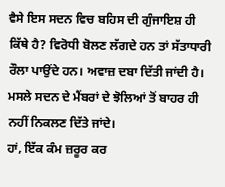ਵੈਸੇ ਇਸ ਸਦਨ ਵਿਚ ਬਹਿਸ ਦੀ ਗੁੰਜਾਇਸ਼ ਹੀ ਕਿੱਥੇ ਹੈ? ਵਿਰੋਧੀ ਬੋਲਣ ਲੱਗਦੇ ਹਨ ਤਾਂ ਸੱਤਾਧਾਰੀ ਰੌਲਾ ਪਾਉਂਦੇ ਹਨ। ਅਵਾਜ਼ ਦਬਾ ਦਿੱਤੀ ਜਾਂਦੀ ਹੈ। ਮਸਲੇ ਸਦਨ ਦੇ ਮੈਂਬਰਾਂ ਦੇ ਝੋਲਿਆਂ ਤੋਂ ਬਾਹਰ ਹੀ ਨਹੀਂ ਨਿਕਲਣ ਦਿੱਤੇ ਜਾਂਦੇ।
ਹਾਂ, ਇੱਕ ਕੰਮ ਜ਼ਰੂਰ ਕਰ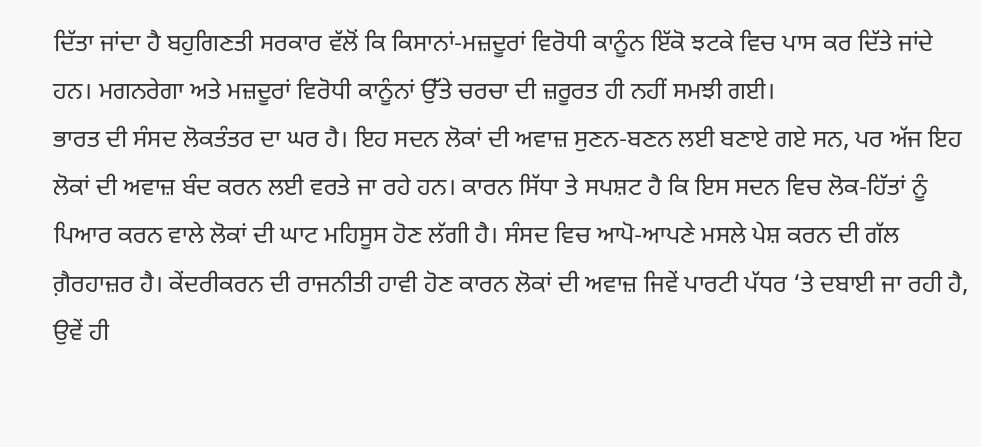ਦਿੱਤਾ ਜਾਂਦਾ ਹੈ ਬਹੁਗਿਣਤੀ ਸਰਕਾਰ ਵੱਲੋਂ ਕਿ ਕਿਸਾਨਾਂ-ਮਜ਼ਦੂਰਾਂ ਵਿਰੋਧੀ ਕਾਨੂੰਨ ਇੱਕੋ ਝਟਕੇ ਵਿਚ ਪਾਸ ਕਰ ਦਿੱਤੇ ਜਾਂਦੇ ਹਨ। ਮਗਨਰੇਗਾ ਅਤੇ ਮਜ਼ਦੂਰਾਂ ਵਿਰੋਧੀ ਕਾਨੂੰਨਾਂ ਉੱਤੇ ਚਰਚਾ ਦੀ ਜ਼ਰੂਰਤ ਹੀ ਨਹੀਂ ਸਮਝੀ ਗਈ।
ਭਾਰਤ ਦੀ ਸੰਸਦ ਲੋਕਤੰਤਰ ਦਾ ਘਰ ਹੈ। ਇਹ ਸਦਨ ਲੋਕਾਂ ਦੀ ਅਵਾਜ਼ ਸੁਣਨ-ਬਣਨ ਲਈ ਬਣਾਏ ਗਏ ਸਨ, ਪਰ ਅੱਜ ਇਹ ਲੋਕਾਂ ਦੀ ਅਵਾਜ਼ ਬੰਦ ਕਰਨ ਲਈ ਵਰਤੇ ਜਾ ਰਹੇ ਹਨ। ਕਾਰਨ ਸਿੱਧਾ ਤੇ ਸਪਸ਼ਟ ਹੈ ਕਿ ਇਸ ਸਦਨ ਵਿਚ ਲੋਕ-ਹਿੱਤਾਂ ਨੂੰ ਪਿਆਰ ਕਰਨ ਵਾਲੇ ਲੋਕਾਂ ਦੀ ਘਾਟ ਮਹਿਸੂਸ ਹੋਣ ਲੱਗੀ ਹੈ। ਸੰਸਦ ਵਿਚ ਆਪੋ-ਆਪਣੇ ਮਸਲੇ ਪੇਸ਼ ਕਰਨ ਦੀ ਗੱਲ ਗ਼ੈਰਹਾਜ਼ਰ ਹੈ। ਕੇਂਦਰੀਕਰਨ ਦੀ ਰਾਜਨੀਤੀ ਹਾਵੀ ਹੋਣ ਕਾਰਨ ਲੋਕਾਂ ਦੀ ਅਵਾਜ਼ ਜਿਵੇਂ ਪਾਰਟੀ ਪੱਧਰ ‘ਤੇ ਦਬਾਈ ਜਾ ਰਹੀ ਹੈ, ਉਵੇਂ ਹੀ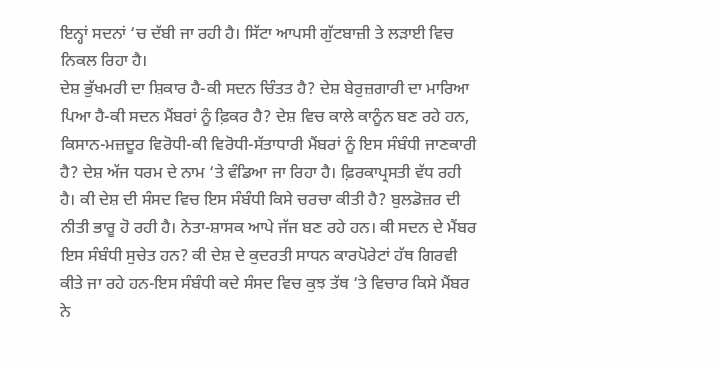ਇਨ੍ਹਾਂ ਸਦਨਾਂ ‘ਚ ਦੱਬੀ ਜਾ ਰਹੀ ਹੈ। ਸਿੱਟਾ ਆਪਸੀ ਗੁੱਟਬਾਜ਼ੀ ਤੇ ਲੜਾਈ ਵਿਚ ਨਿਕਲ ਰਿਹਾ ਹੈ।
ਦੇਸ਼ ਭੁੱਖਮਰੀ ਦਾ ਸ਼ਿਕਾਰ ਹੈ-ਕੀ ਸਦਨ ਚਿੰਤਤ ਹੈ? ਦੇਸ਼ ਬੇਰੁਜ਼ਗਾਰੀ ਦਾ ਮਾਰਿਆ ਪਿਆ ਹੈ-ਕੀ ਸਦਨ ਮੈਂਬਰਾਂ ਨੂੰ ਫ਼ਿਕਰ ਹੈ? ਦੇਸ਼ ਵਿਚ ਕਾਲੇ ਕਾਨੂੰਨ ਬਣ ਰਹੇ ਹਨ, ਕਿਸਾਨ-ਮਜ਼ਦੂਰ ਵਿਰੋਧੀ-ਕੀ ਵਿਰੋਧੀ-ਸੱਤਾਧਾਰੀ ਮੈਂਬਰਾਂ ਨੂੰ ਇਸ ਸੰਬੰਧੀ ਜਾਣਕਾਰੀ ਹੈ? ਦੇਸ਼ ਅੱਜ ਧਰਮ ਦੇ ਨਾਮ ‘ਤੇ ਵੰਡਿਆ ਜਾ ਰਿਹਾ ਹੈ। ਫ਼ਿਰਕਾਪ੍ਰਸਤੀ ਵੱਧ ਰਹੀ ਹੈ। ਕੀ ਦੇਸ਼ ਦੀ ਸੰਸਦ ਵਿਚ ਇਸ ਸੰਬੰਧੀ ਕਿਸੇ ਚਰਚਾ ਕੀਤੀ ਹੈ? ਬੁਲਡੋਜ਼ਰ ਦੀ ਨੀਤੀ ਭਾਰੂ ਹੋ ਰਹੀ ਹੈ। ਨੇਤਾ-ਸ਼ਾਸਕ ਆਪੇ ਜੱਜ ਬਣ ਰਹੇ ਹਨ। ਕੀ ਸਦਨ ਦੇ ਮੈਂਬਰ ਇਸ ਸੰਬੰਧੀ ਸੁਚੇਤ ਹਨ? ਕੀ ਦੇਸ਼ ਦੇ ਕੁਦਰਤੀ ਸਾਧਨ ਕਾਰਪੋਰੇਟਾਂ ਹੱਥ ਗਿਰਵੀ ਕੀਤੇ ਜਾ ਰਹੇ ਹਨ-ਇਸ ਸੰਬੰਧੀ ਕਦੇ ਸੰਸਦ ਵਿਚ ਕੁਝ ਤੱਥ ‘ਤੇ ਵਿਚਾਰ ਕਿਸੇ ਮੈਂਬਰ ਨੇ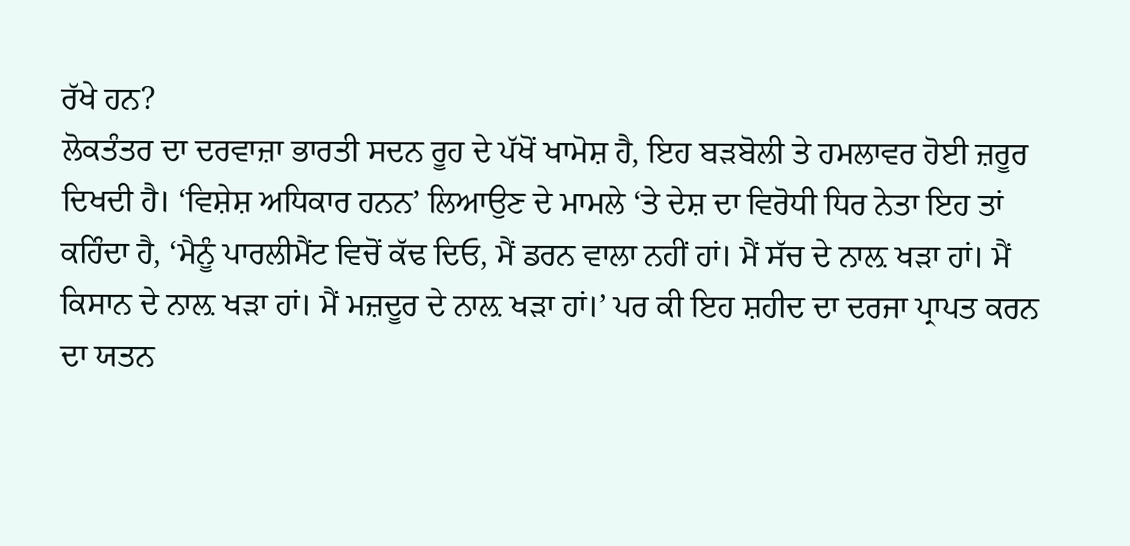ਰੱਖੇ ਹਨ?
ਲੋਕਤੰਤਰ ਦਾ ਦਰਵਾਜ਼ਾ ਭਾਰਤੀ ਸਦਨ ਰੂਹ ਦੇ ਪੱਖੋਂ ਖਾਮੋਸ਼ ਹੈ, ਇਹ ਬੜਬੋਲੀ ਤੇ ਹਮਲਾਵਰ ਹੋਈ ਜ਼ਰੂਰ ਦਿਖਦੀ ਹੈ। ‘ਵਿਸ਼ੇਸ਼ ਅਧਿਕਾਰ ਹਨਨ’ ਲਿਆਉਣ ਦੇ ਮਾਮਲੇ ‘ਤੇ ਦੇਸ਼ ਦਾ ਵਿਰੋਧੀ ਧਿਰ ਨੇਤਾ ਇਹ ਤਾਂ ਕਹਿੰਦਾ ਹੈ, ‘ਮੈਨੂੰ ਪਾਰਲੀਮੈਂਟ ਵਿਚੋਂ ਕੱਢ ਦਿਓ, ਮੈਂ ਡਰਨ ਵਾਲਾ ਨਹੀਂ ਹਾਂ। ਮੈਂ ਸੱਚ ਦੇ ਨਾਲ਼ ਖੜਾ ਹਾਂ। ਮੈਂ ਕਿਸਾਨ ਦੇ ਨਾਲ਼ ਖੜਾ ਹਾਂ। ਮੈਂ ਮਜ਼ਦੂਰ ਦੇ ਨਾਲ਼ ਖੜਾ ਹਾਂ।’ ਪਰ ਕੀ ਇਹ ਸ਼ਹੀਦ ਦਾ ਦਰਜਾ ਪ੍ਰਾਪਤ ਕਰਨ ਦਾ ਯਤਨ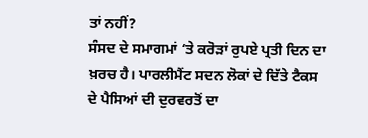ਤਾਂ ਨਹੀਂ?
ਸੰਸਦ ਦੇ ਸਮਾਗਮਾਂ ‘ਤੇ ਕਰੋੜਾਂ ਰੁਪਏ ਪ੍ਰਤੀ ਦਿਨ ਦਾ ਖ਼ਰਚ ਹੈ। ਪਾਰਲੀਮੈਂਟ ਸਦਨ ਲੋਕਾਂ ਦੇ ਦਿੱਤੇ ਟੈਕਸ ਦੇ ਪੈਸਿਆਂ ਦੀ ਦੁਰਵਰਤੋਂ ਦਾ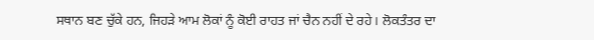ਸਥਾਨ ਬਣ ਚੁੱਕੇ ਹਨ, ਜਿਹੜੇ ਆਮ ਲੋਕਾਂ ਨੂੰ ਕੋਈ ਰਾਹਤ ਜਾਂ ਚੈਨ ਨਹੀਂ ਦੇ ਰਹੇ। ਲੋਕਤੰਤਰ ਦਾ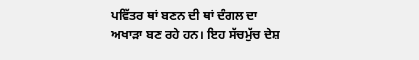ਪਵਿੱਤਰ ਥਾਂ ਬਣਨ ਦੀ ਥਾਂ ਦੰਗਲ ਦਾ ਅਖਾੜਾ ਬਣ ਰਹੇ ਹਨ। ਇਹ ਸੱਚਮੁੱਚ ਦੇਸ਼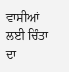ਵਾਸੀਆਂ ਲਈ ਚਿੰਤਾ ਦਾ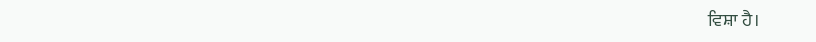ਵਿਸ਼ਾ ਹੈ।